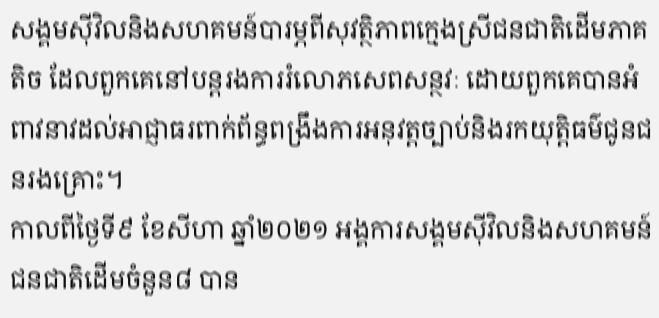សង្គមស៊ីវិលនិងសហគមន៍បារម្ភពីសុវត្ថិភាពក្មេងស្រីជនជាតិដើមភាគតិច ដែលពួកគេនៅបន្តរងការរំលោភសេពសន្ថវៈ ដោយពួកគេបានអំពាវនាវដល់អាជ្ញាធរពាក់ព័ន្ធពង្រឹងការអនុវត្តច្បាប់និងរកយុត្តិធម៌ជូនជនរងគ្រោះ។
កាលពីថ្ងៃទី៩ ខែសីហា ឆ្នាំ២០២១ អង្គការសង្គមស៊ីវិលនិងសហគមន៍ជនជាតិដើមចំនួន៨ បាន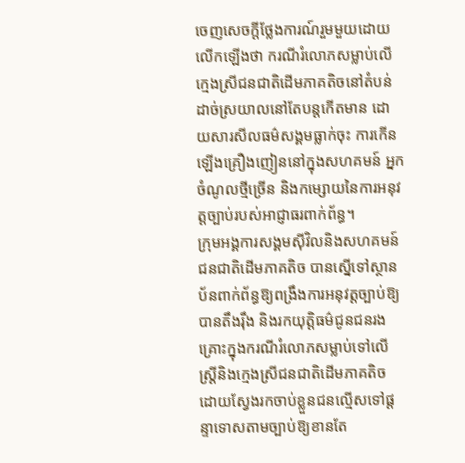ចេញសេចក្តីថ្លែងការណ៍រួមមួយដោយលើកឡើងថា ករណីរំលោភសម្លាប់លើក្មេងស្រីជនជាតិដើមភាគតិចនៅតំបន់ដាច់ស្រយាលនៅតែបន្តកើតមាន ដោយសារសីលធម៌សង្គមធ្លាក់ចុះ ការកើនឡើងគ្រឿងញៀននៅក្នុងសហគមន៍ អ្នកចំណូលថ្មីច្រើន និងកម្សោយនៃការអនុវត្តច្បាប់របស់អាជ្ញាធរពាក់ព័ន្ធ។
ក្រុមអង្គការសង្គមស៊ីវិលនិងសហគមន៍ជនជាតិដើមភាគតិច បានស្នើទៅស្ថានប័នពាក់ព័ន្ធឱ្យពង្រឹងការអនុវត្តច្បាប់ឱ្យបានតឹងរ៉ឹង និងរកយុត្តិធម៌ជូនជនរងគ្រោះក្នុងករណីរំលោភសម្លាប់ទៅលើស្ត្រីនិងក្មេងស្រីជនជាតិដើមភាគតិច ដោយស្វែងរកចាប់ខ្លួនជនល្មើសទៅផ្តន្ទាទោសតាមច្បាប់ឱ្យខានតែ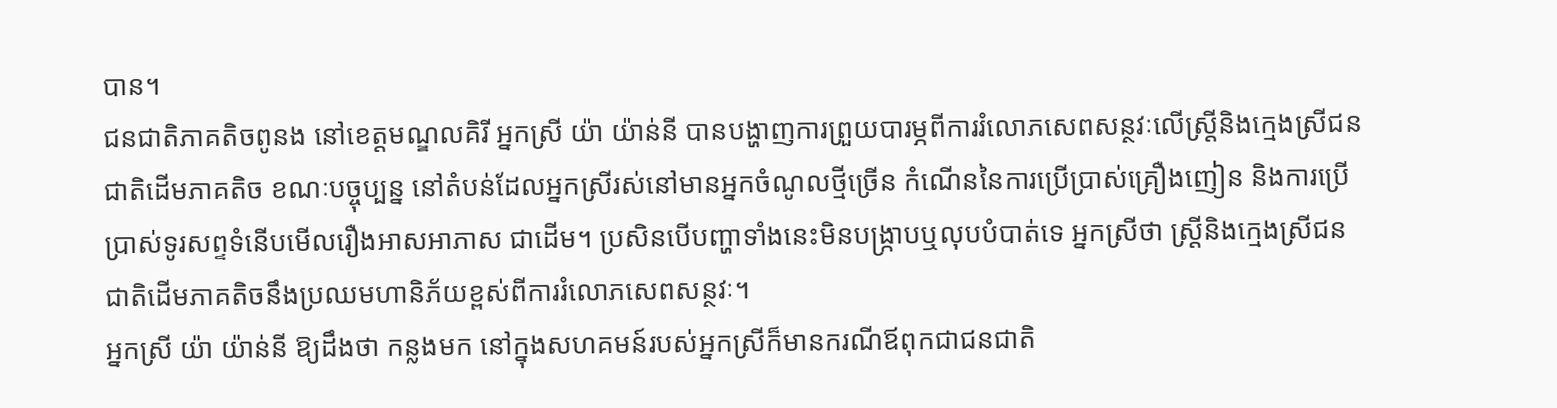បាន។
ជនជាតិភាគតិចពូនង នៅខេត្តមណ្ឌលគិរី អ្នកស្រី យ៉ា យ៉ាន់នី បានបង្ហាញការព្រួយបារម្ភពីការរំលោភសេពសន្ថវៈលើស្ត្រីនិងក្មេងស្រីជនជាតិដើមភាគតិច ខណៈបច្ចុប្បន្ន នៅតំបន់ដែលអ្នកស្រីរស់នៅមានអ្នកចំណូលថ្មីច្រើន កំណើននៃការប្រើប្រាស់គ្រឿងញៀន និងការប្រើប្រាស់ទូរសព្ទទំនើបមើលរឿងអាសអាភាស ជាដើម។ ប្រសិនបើបញ្ហាទាំងនេះមិនបង្ក្រាបឬលុបបំបាត់ទេ អ្នកស្រីថា ស្ត្រីនិងក្មេងស្រីជនជាតិដើមភាគតិចនឹងប្រឈមហានិភ័យខ្ពស់ពីការរំលោភសេពសន្ថវៈ។
អ្នកស្រី យ៉ា យ៉ាន់នី ឱ្យដឹងថា កន្លងមក នៅក្នុងសហគមន៍របស់អ្នកស្រីក៏មានករណីឪពុកជាជនជាតិ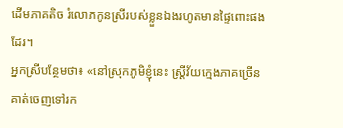ដើមភាគតិច រំលោភកូនស្រីរបស់ខ្លួនឯងរហូតមានផ្ទៃពោះផងដែរ។
អ្នកស្រីបន្ថែមថា៖ «នៅស្រុកភូមិខ្ញុំនេះ ស្ត្រីវ័យក្មេងភាគច្រើនគាត់ចេញទៅរក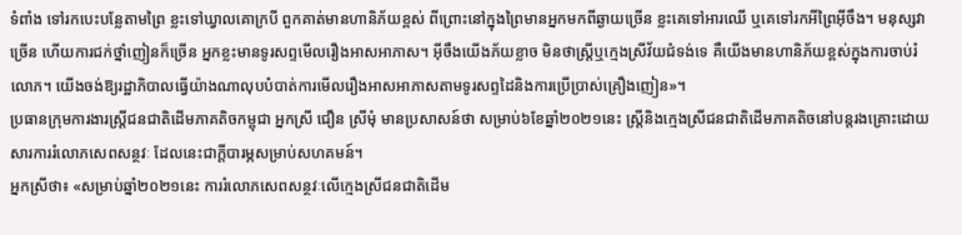ទំពាំង ទៅរកបេះបន្លែតាមព្រៃ ខ្លះទៅឃ្វាលគោក្របី ពួកគាត់មានហានិភ័យខ្ពស់ ពីព្រោះនៅក្នុងព្រៃមានអ្នកមកពីឆ្ងាយច្រើន ខ្លះគេទៅអារឈើ ឬគេទៅរកអីព្រៃអ៊ីចឹង។ មនុស្សវាច្រើន ហើយការជក់ថ្នាំញៀនក៏ច្រើន អ្នកខ្លះមានទូរសព្ទមើលរឿងអាសអាភាស។ អ៊ីចឹងយើងភ័យខ្លាច មិនថាស្ត្រីឬក្មេងស្រីវ័យជំទង់ទេ គឺយើងមានហានិភ័យខ្ពស់ក្នុងការចាប់រំលោភ។ យើងចង់ឱ្យរដ្ឋាភិបាលធ្វើយ៉ាងណាលុបបំបាត់ការមើលរឿងអាសអាភាសតាមទូរសព្ទដៃនិងការប្រើប្រាស់គ្រឿងញៀន»។
ប្រធានក្រុមការងារស្ត្រីជនជាតិដើមភាគតិចកម្ពុជា អ្នកស្រី ជឿន ស្រីមុំ មានប្រសាសន៍ថា សម្រាប់៦ខែឆ្នាំ២០២១នេះ ស្ត្រីនិងក្មេងស្រីជនជាតិដើមភាគតិចនៅបន្តរងគ្រោះដោយសារការរំលោភសេពសន្ថវៈ ដែលនេះជាក្តីបារម្ភសម្រាប់សហគមន៍។
អ្នកស្រីថា៖ «សម្រាប់ឆ្នាំ២០២១នេះ ការរំលោភសេពសន្ថវៈលើក្មេងស្រីជនជាតិដើម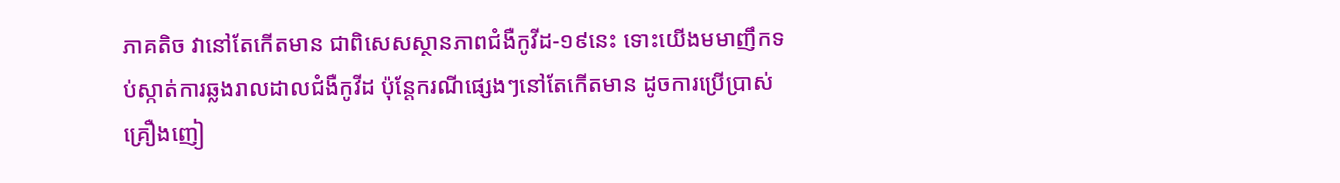ភាគតិច វានៅតែកើតមាន ជាពិសេសស្ថានភាពជំងឺកូវីដ-១៩នេះ ទោះយើងមមាញឹកទប់ស្កាត់ការឆ្លងរាលដាលជំងឺកូវីដ ប៉ុន្តែករណីផ្សេងៗនៅតែកើតមាន ដូចការប្រើប្រាស់គ្រឿងញៀ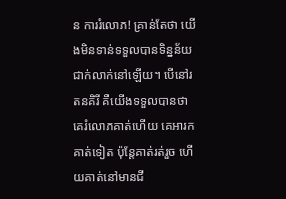ន ការរំលោភ! គ្រាន់តែថា យើងមិនទាន់ទទួលបានទិន្នន័យជាក់លាក់នៅឡើយ។ បើនៅរតនគិរី គឺយើងទទួលបានថា គេរំលោភគាត់ហើយ គេអារកគាត់ទៀត ប៉ុន្តែគាត់រត់រួច ហើយគាត់នៅមានជី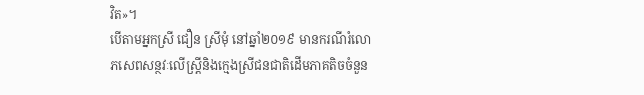វិត»។
បើតាមអ្នកស្រី ជឿន ស្រីមុំ នៅឆ្នាំ២០១៩ មានករណីរំលោភសេពសន្ថវៈលើស្ត្រីនិងក្មេងស្រីជនជាតិដើមភាគតិចចំនួន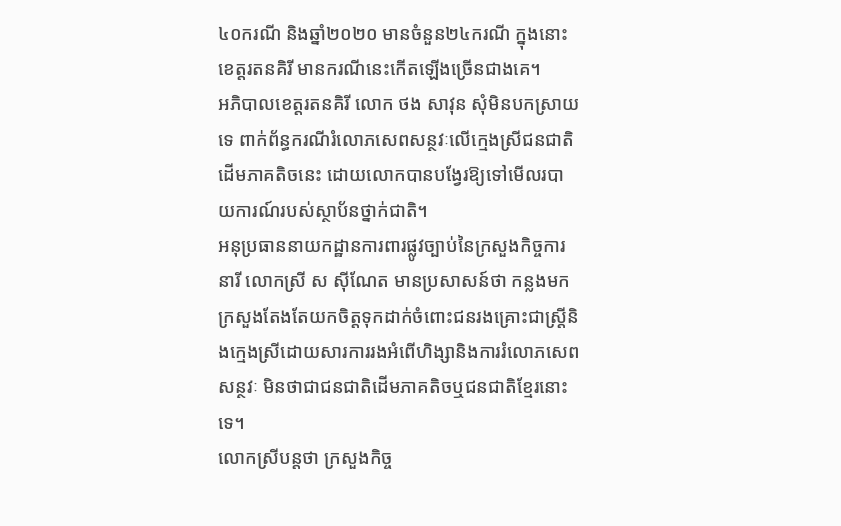៤០ករណី និងឆ្នាំ២០២០ មានចំនួន២៤ករណី ក្នុងនោះ ខេត្តរតនគិរី មានករណីនេះកើតឡើងច្រើនជាងគេ។
អភិបាលខេត្តរតនគិរី លោក ថង សាវុន សុំមិនបកស្រាយទេ ពាក់ព័ន្ធករណីរំលោភសេពសន្ថវៈលើក្មេងស្រីជនជាតិដើមភាគតិចនេះ ដោយលោកបានបង្វែរឱ្យទៅមើលរបាយការណ៍របស់ស្ថាប័នថ្នាក់ជាតិ។
អនុប្រធាននាយកដ្ឋានការពារផ្លូវច្បាប់នៃក្រសួងកិច្ចការនារី លោកស្រី ស ស៊ីណែត មានប្រសាសន៍ថា កន្លងមក ក្រសួងតែងតែយកចិត្តទុកដាក់ចំពោះជនរងគ្រោះជាស្ត្រីនិងក្មេងស្រីដោយសារការរងអំពើហិង្សានិងការរំលោភសេពសន្ថវៈ មិនថាជាជនជាតិដើមភាគតិចឬជនជាតិខ្មែរនោះទេ។
លោកស្រីបន្តថា ក្រសួងកិច្ច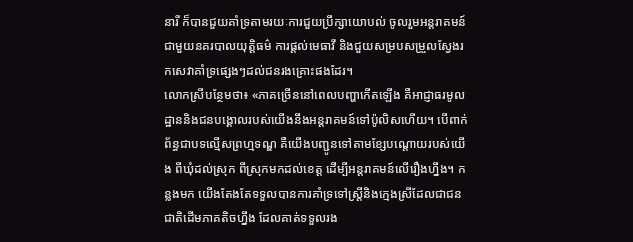នារី ក៏បានជួយគាំទ្រតាមរយៈការជួយប្រឹក្សាយោបល់ ចូលរួមអន្តរាគមន៍ជាមួយនគរបាលយុត្តិធម៌ ការផ្តល់មេធាវី និងជួយសម្របសម្រួលស្វែងរកសេវាគាំទ្រផ្សេងៗដល់ជនរងគ្រោះផងដែរ។
លោកស្រីបន្ថែមថា៖ «ភាគច្រើននៅពេលបញ្ហាកើតឡើង គឺអាជ្ញាធរមូលដ្ឋាននិងជនបង្គោលរបស់យើងនឹងអន្តរាគមន៍ទៅប៉ូលិសហើយ។ បើពាក់ព័ន្ធជាបទល្មើសព្រហ្មទណ្ឌ គឺយើងបញ្ជូនទៅតាមខ្សែបណ្តោយរបស់យើង ពីឃុំដល់ស្រុក ពីស្រុកមកដល់ខេត្ត ដើម្បីអន្តរាគមន៍លើរឿងហ្នឹង។ កន្លងមក យើងតែងតែទទួលបានការគាំទ្រទៅស្ត្រីនិងក្មេងស្រីដែលជាជនជាតិដើមភាគតិចហ្នឹង ដែលគាត់ទទួលរង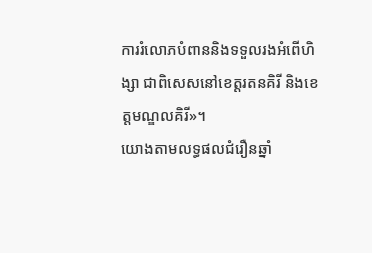ការរំលោភបំពាននិងទទួលរងអំពើហិង្សា ជាពិសេសនៅខេត្តរតនគិរី និងខេត្តមណ្ឌលគិរី»។
យោងតាមលទ្ធផលជំរឿនឆ្នាំ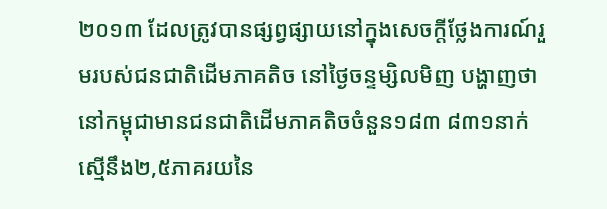២០១៣ ដែលត្រូវបានផ្សព្វផ្សាយនៅក្នុងសេចក្តីថ្លែងការណ៍រួមរបស់ជនជាតិដើមភាគតិច នៅថ្ងៃចន្ទម្សិលមិញ បង្ហាញថា នៅកម្ពុជាមានជនជាតិដើមភាគតិចចំនួន១៨៣ ៨៣១នាក់ ស្មើនឹង២,៥ភាគរយនៃ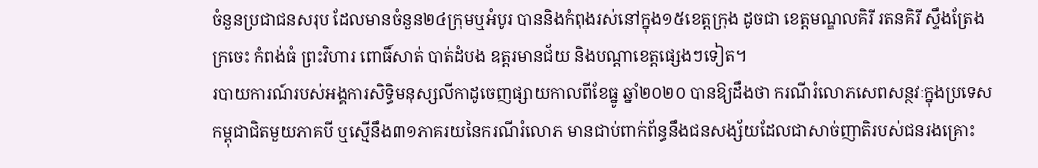ចំនួនប្រជាជនសរុប ដែលមានចំនួន២៤ក្រុមឬអំបូរ បាននិងកំពុងរស់នៅក្នុង១៥ខេត្តក្រុង ដូចជា ខេត្តមណ្ឌលគិរី រតនគិរី ស្ទឹងត្រែង ក្រចេះ កំពង់ធំ ព្រះវិហារ ពោធិ៍សាត់ បាត់ដំបង ឧត្តរមានជ័យ និងបណ្តាខេត្តផ្សេងៗទៀត។
របាយការណ៍របស់អង្គការសិទ្ធិមនុស្សលីកាដូចេញផ្សាយកាលពីខែធ្នូ ឆ្នាំ២០២០ បានឱ្យដឹងថា ករណីរំលោភសេពសន្ថវៈក្នុងប្រទេសកម្ពុជាជិតមួយភាគបី ឬស្មើនឹង៣១ភាគរយនៃករណីរំលោភ មានជាប់ពាក់ព័ន្ធនឹងជនសង្ស័យដែលជាសាច់ញាតិរបស់ជនរងគ្រោះ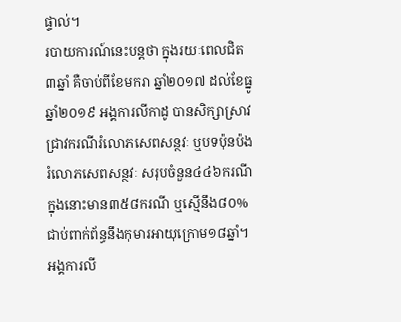ផ្ទាល់។
របាយការណ៍នេះបន្តថា ក្នុងរយៈពេលជិត៣ឆ្នាំ គឺចាប់ពីខែមករា ឆ្នាំ២០១៧ ដល់ខែធ្នូ ឆ្នាំ២០១៩ អង្គការលីកាដូ បានសិក្សាស្រាវជ្រាវករណីរំលោភសេពសន្ថវៈ ឬបទប៉ុនប៉ងរំលោភសេពសន្ថវៈ សរុបចំនួន៤៤៦ករណី ក្នុងនោះមាន៣៥៨ករណី ឬស្មើនឹង៨០% ជាប់ពាក់ព័ន្ធនឹងកុមារអាយុក្រោម១៨ឆ្នាំ។
អង្គការលី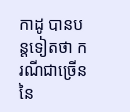កាដូ បានបន្តទៀតថា ករណីជាច្រើននៃ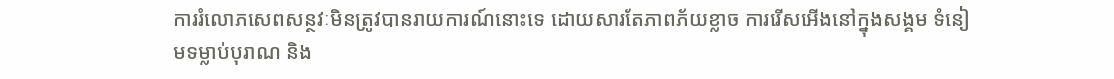ការរំលោភសេពសន្ថវៈមិនត្រូវបានរាយការណ៍នោះទេ ដោយសារតែភាពភ័យខ្លាច ការរើសអើងនៅក្នុងសង្គម ទំនៀមទម្លាប់បុរាណ និង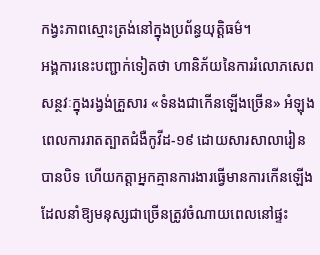កង្វះភាពស្មោះត្រង់នៅក្នុងប្រព័ន្ធយុត្តិធម៌។
អង្គការនេះបញ្ជាក់ទៀតថា ហានិភ័យនៃការរំលោភសេពសន្ថវៈក្នុងរង្វង់គ្រួសារ «ទំនងជាកើនឡើងច្រើន» អំឡុងពេលការរាតត្បាតជំងឺកូវីដ-១៩ ដោយសារសាលារៀនបានបិទ ហើយកត្តាអ្នកគ្មានការងារធ្វើមានការកើនឡើង ដែលនាំឱ្យមនុស្សជាច្រើនត្រូវចំណាយពេលនៅផ្ទះ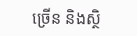ច្រើន និងស្ថិ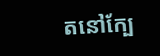តនៅក្បែ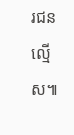រជនល្មើស៕